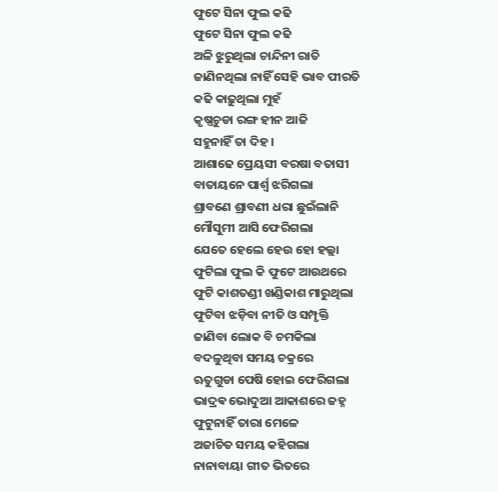ଫୁଟେ ସିନା ଫୁଲ କଢି
ଫୁଟେ ସିନା ଫୁଲ କଢି
ଅଳି ଝୁରୁଥିଲା ଚାନ୍ଦିନୀ ରାତି
ଜାଣିନଥିଲା ନାହିଁ ସେହି ଭାବ ପୀରତି
କଢି କାଢ଼ୁଥିଲା ମୁହଁ
କୃଷ୍ଣଚୁଡା ରଙ୍ଗ ହୀନ ଆଜି
ସହୁନାହିଁ ତା ଦିହ ।
ଆଶାଢେ ପ୍ରେୟସୀ ବରଷା ବତାସୀ
ବାତାୟନେ ପାର୍ଶ୍ୱ ଝରିଗଲା
ଶ୍ରାବଣେ ଶ୍ରାବଣୀ ଧରା ଛୁଇଁଲାନି
ମୌସୁମୀ ଆସି ଫେରିଗଲା
ଯେତେ ହେଲେ ହେଉ ହୋ ହଲ୍ଲା
ଫୁଟିଲା ଫୁଲ କି ଫୁଟେ ଆଉଥରେ
ଫୁଟି କାଶତଣ୍ଡୀ ଖଣ୍ଡିକାଶ ମାରୁଥିଲା
ଫୁଟିବା ଝଡ଼ିବା ନୀତି ଓ ସମ୍ପୃକ୍ତି
ଜାଣିବା ଲୋକ ବି ଚମକିଲା
ବଦଳୁଥିବା ସମୟ ଚକ୍ରରେ
ଋତୁଗୁଡା ପେଷି ହୋଇ ଫେରିଗଲା
ଭାଦ୍ରଵ ଭୋଦୁଆ ଆକାଶରେ ଜହ୍ନ
ଫୁଟୁନାହିଁ ତାରା ମେଳେ
ଅଜାଚିତ ସମୟ କହିଗଲା
ନାନାବାୟା ଗୀତ ଭିତରେ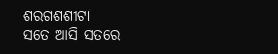ଶରଗଶଶୀଟା
ସତେ ଆସି ସତରେ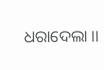ଧରାଦେଲା ।।